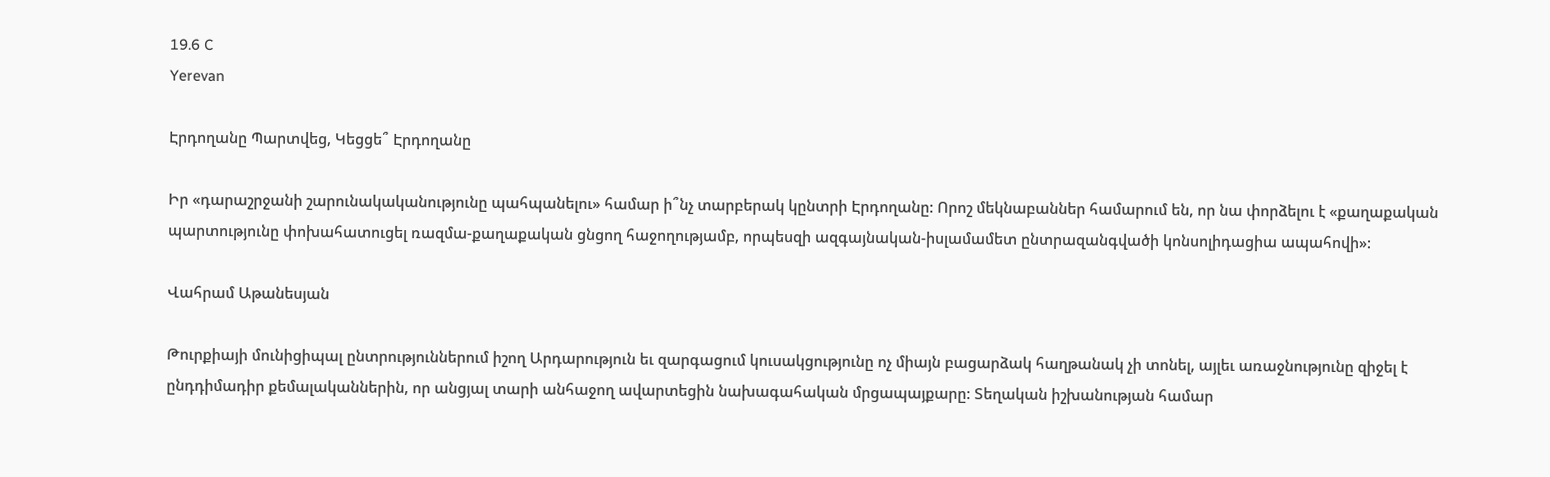19.6 C
Yerevan

Էրդողանը Պարտվեց, Կեցցե՞ Էրդողանը

Իր «դարաշրջանի շարունակականությունը պահպանելու» համար ի՞նչ տարբերակ կընտրի Էրդողանը: Որոշ մեկնաբաններ համարում են, որ նա փորձելու է «քաղաքական պարտությունը փոխահատուցել ռազմա-քաղաքական ցնցող հաջողությամբ, որպեսզի ազգայնական-իսլամամետ ընտրազանգվածի կոնսոլիդացիա ապահովի»:

Վահրամ Աթանեսյան

Թուրքիայի մունիցիպալ ընտրություններում իշող Արդարություն եւ զարգացում կուսակցությունը ոչ միայն բացարձակ հաղթանակ չի տոնել, այլեւ առաջնությունը զիջել է ընդդիմադիր քեմալականներին, որ անցյալ տարի անհաջող ավարտեցին նախագահական մրցապայքարը: Տեղական իշխանության համար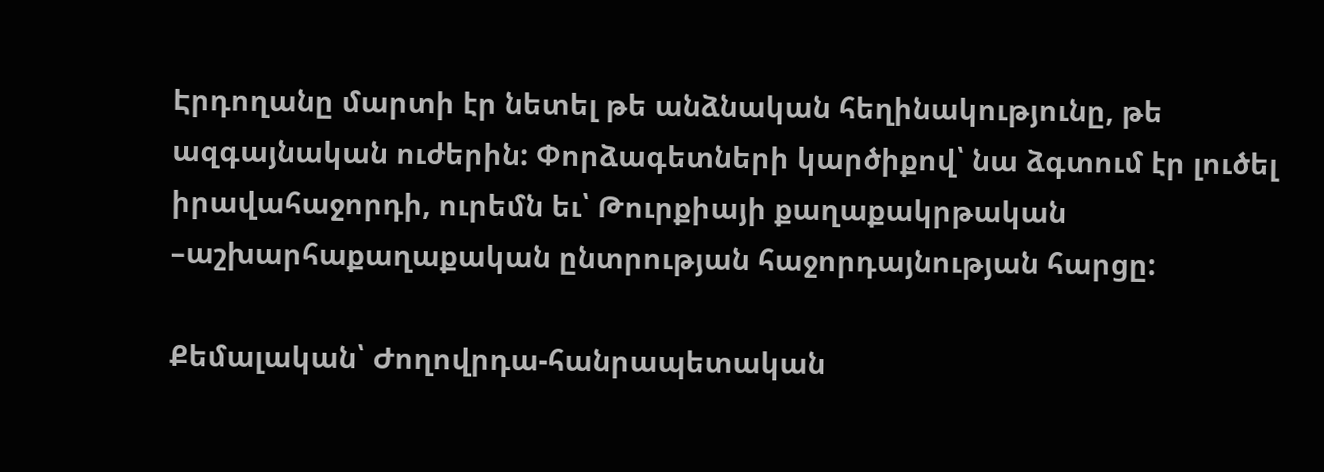Էրդողանը մարտի էր նետել թե անձնական հեղինակությունը, թե ազգայնական ուժերին: Փորձագետների կարծիքով՝ նա ձգտում էր լուծել իրավահաջորդի, ուրեմն եւ՝ Թուրքիայի քաղաքակրթական –աշխարհաքաղաքական ընտրության հաջորդայնության հարցը:

Քեմալական՝ Ժողովրդա-հանրապետական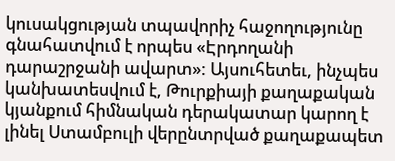կուսակցության տպավորիչ հաջողությունը գնահատվում է որպես «Էրդողանի դարաշրջանի ավարտ»: Այսուհետեւ, ինչպես կանխատեսվում է, Թուրքիայի քաղաքական կյանքում հիմնական դերակատար կարող է լինել Ստամբուլի վերընտրված քաղաքապետ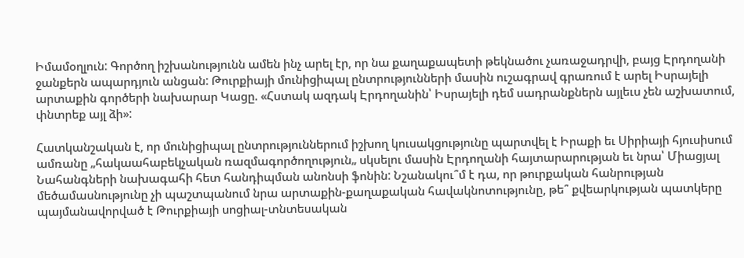Իմամօղլուն: Գործող իշխանությունն ամեն ինչ արել էր, որ նա քաղաքապետի թեկնածու չառաջադրվի, բայց Էրդողանի ջանքերն ապարդյուն անցան: Թուրքիայի մունիցիպալ ընտրությունների մասին ուշագրավ գրառում է արել Իսրայելի արտաքին գործերի նախարար Կացը. «Հստակ ազդակ Էրդողանին՝ Իսրայելի դեմ սադրանքներն այլեւս չեն աշխատում, փնտրեք այլ ձի»:

Հատկանշական է, որ մունիցիպալ ընտրություններում իշխող կուսակցությունը պարտվել է Իրաքի եւ Սիրիայի հյուսիսում ամռանը „հակաահաբեկչական ռազմագործողություն„ սկսելու մասին Էրդողանի հայտարարության եւ նրա՝ Միացյալ Նահանգների նախագահի հետ հանդիպման անոնսի ֆոնին: Նշանակու՞մ է դա, որ թուրքական հանրության մեծամասնությունը չի պաշտպանում նրա արտաքին-քաղաքական հավակնոտությունը, թե՞ քվեարկության պատկերը պայմանավորված է Թուրքիայի սոցիալ-տնտեսական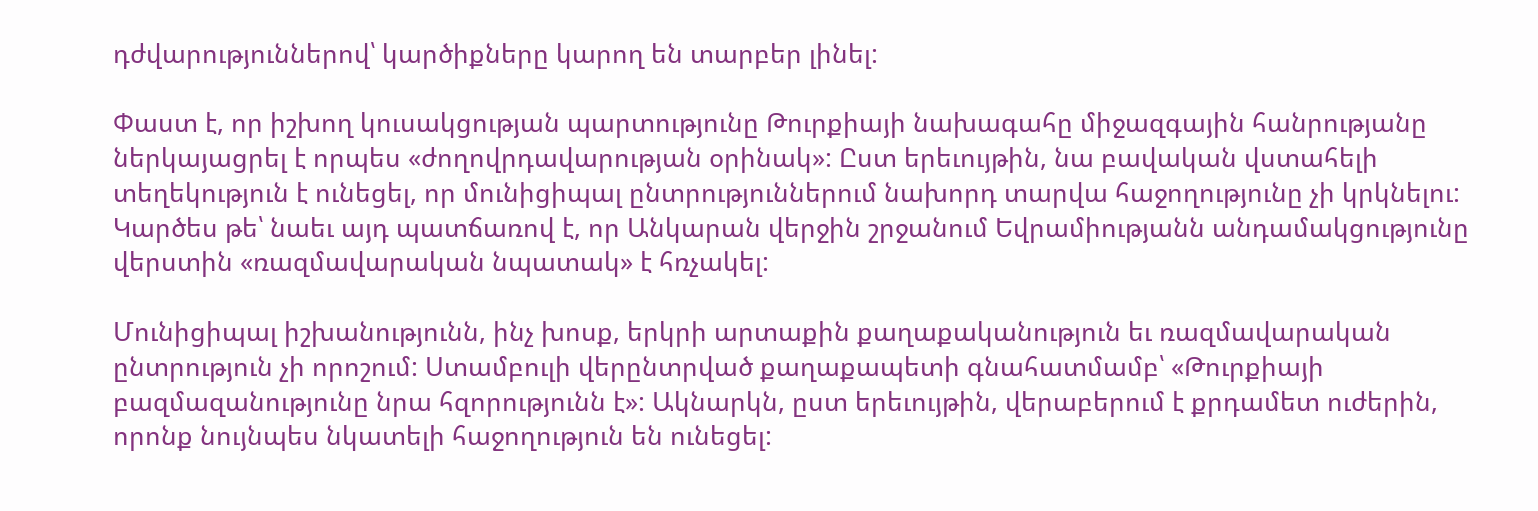դժվարություններով՝ կարծիքները կարող են տարբեր լինել:

Փաստ է, որ իշխող կուսակցության պարտությունը Թուրքիայի նախագահը միջազգային հանրությանը ներկայացրել է որպես «ժողովրդավարության օրինակ»: Ըստ երեւույթին, նա բավական վստահելի տեղեկություն է ունեցել, որ մունիցիպալ ընտրություններում նախորդ տարվա հաջողությունը չի կրկնելու: Կարծես թե՝ նաեւ այդ պատճառով է, որ Անկարան վերջին շրջանում Եվրամիությանն անդամակցությունը վերստին «ռազմավարական նպատակ» է հռչակել:

Մունիցիպալ իշխանությունն, ինչ խոսք, երկրի արտաքին քաղաքականություն եւ ռազմավարական ընտրություն չի որոշում: Ստամբուլի վերընտրված քաղաքապետի գնահատմամբ՝ «Թուրքիայի բազմազանությունը նրա հզորությունն է»: Ակնարկն, ըստ երեւույթին, վերաբերում է քրդամետ ուժերին, որոնք նույնպես նկատելի հաջողություն են ունեցել: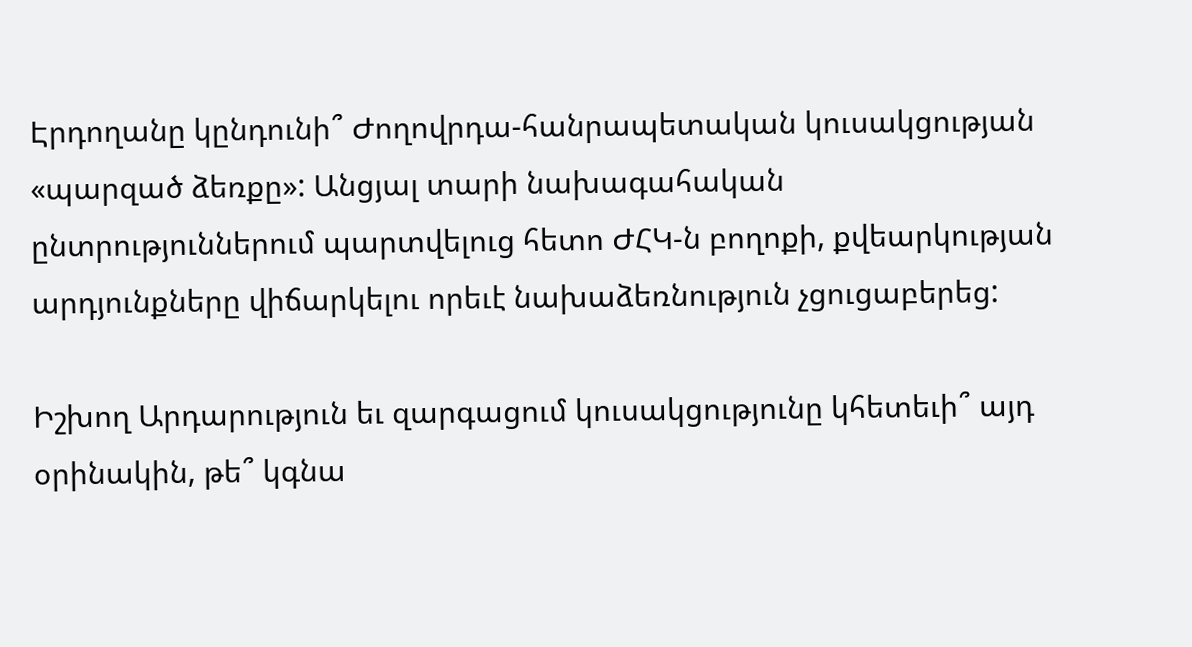Էրդողանը կընդունի՞ Ժողովրդա-հանրապետական կուսակցության «պարզած ձեռքը»: Անցյալ տարի նախագահական ընտրություններում պարտվելուց հետո ԺՀԿ‑ն բողոքի, քվեարկության արդյունքները վիճարկելու որեւէ նախաձեռնություն չցուցաբերեց:

Իշխող Արդարություն եւ զարգացում կուսակցությունը կհետեւի՞ այդ օրինակին, թե՞ կգնա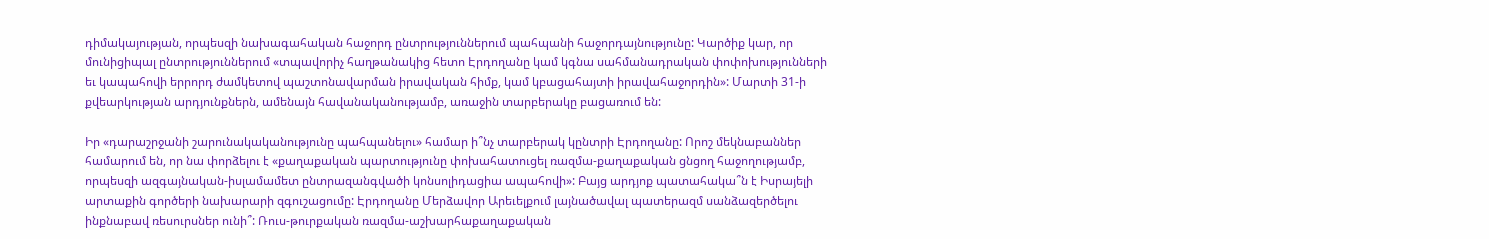դիմակայության, որպեսզի նախագահական հաջորդ ընտրություններում պահպանի հաջորդայնությունը: Կարծիք կար, որ մունիցիպալ ընտրություններում «տպավորիչ հաղթանակից հետո Էրդողանը կամ կգնա սահմանադրական փոփոխությունների եւ կապահովի երրորդ ժամկետով պաշտոնավարման իրավական հիմք, կամ կբացահայտի իրավահաջորդին»: Մարտի 31‑ի քվեարկության արդյունքներն, ամենայն հավանականությամբ, առաջին տարբերակը բացառում են:

Իր «դարաշրջանի շարունակականությունը պահպանելու» համար ի՞նչ տարբերակ կընտրի Էրդողանը: Որոշ մեկնաբաններ համարում են, որ նա փորձելու է «քաղաքական պարտությունը փոխահատուցել ռազմա-քաղաքական ցնցող հաջողությամբ, որպեսզի ազգայնական-իսլամամետ ընտրազանգվածի կոնսոլիդացիա ապահովի»: Բայց արդյոք պատահակա՞ն է Իսրայելի արտաքին գործերի նախարարի զգուշացումը: Էրդողանը Մերձավոր Արեւելքում լայնածավալ պատերազմ սանձազերծելու ինքնաբավ ռեսուրսներ ունի՞: Ռուս-թուրքական ռազմա-աշխարհաքաղաքական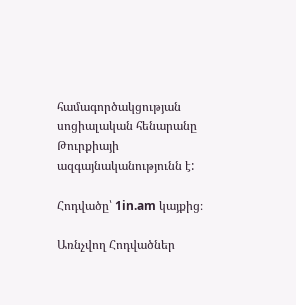համագործակցության սոցիալական հենարանը Թուրքիայի ազգայնականությունն է:

Հոդվածը՝ 1in.am կայքից։

Առնչվող Հոդվածներ